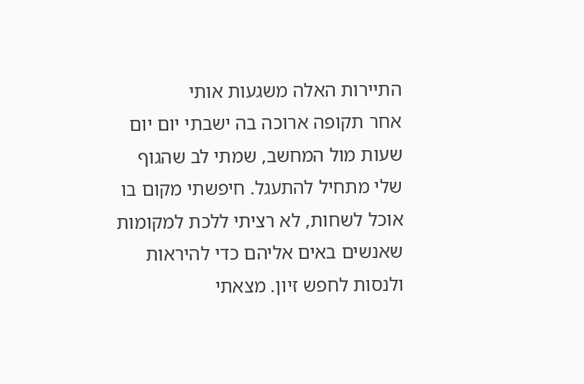התיירות האלה משגעות אותי
אחר תקופה ארוכה בה ישבתי יום יום שעות מול המחשב, שמתי לב שהגוף שלי מתחיל להתעגל. חיפשתי מקום בו אוכל לשחות, לא רציתי ללכת למקומות שאנשים באים אליהם כדי להיראות ולנסות לחפש זיון. מצאתי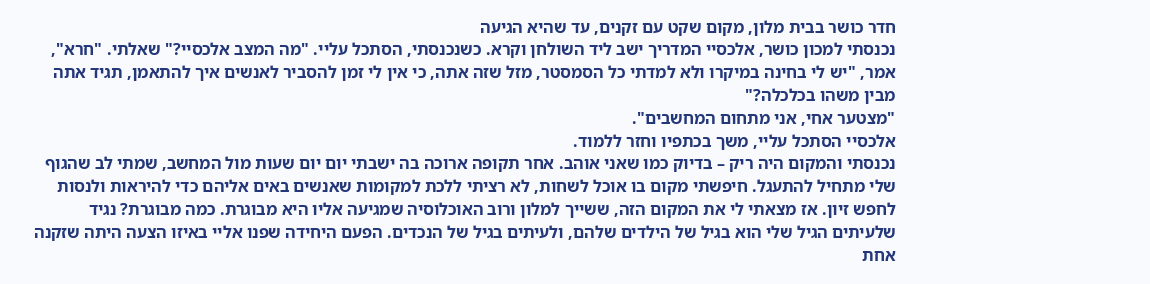חדר כושר בבית מלון, מקום שקט עם זקנים, עד שהיא הגיעה
נכנסתי למכון כושר, אלכסיי המדריך ישב ליד השולחן וקרא. כשנכנסתי, הסתכל עליי. "מה המצב אלכסיי?" שאלתי. "חרא", אמר, "יש לי בחינה במיקרו ולא למדתי כל הסמסטר, מזל שזה אתה, כי אין לי זמן להסביר לאנשים איך להתאמן, תגיד אתה מבין משהו בכלכלה?"
"מצטער אחי, אני מתחום המחשבים".
אלכסיי הסתכל עליי, משך בכתפיו וחזר ללמוד.
נכנסתי והמקום היה ריק – בדיוק כמו שאני אוהב. אחר תקופה ארוכה בה ישבתי יום יום שעות מול המחשב, שמתי לב שהגוף שלי מתחיל להתעגל. חיפשתי מקום בו אוכל לשחות, לא רציתי ללכת למקומות שאנשים באים אליהם כדי להיראות ולנסות לחפש זיון. אז מצאתי לי את המקום הזה, ששייך למלון ורוב האוכלוסיה שמגיעה אליו היא מבוגרת. כמה מבוגרת? נגיד שלעיתים הגיל שלי הוא בגיל של הילדים שלהם, ולעיתים בגיל של הנכדים. הפעם היחידה שפנו אליי באיזו הצעה היתה שזקנה אחת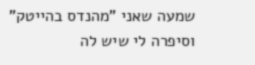שמעה שאני "מהנדס בהייטק" וסיפרה לי שיש לה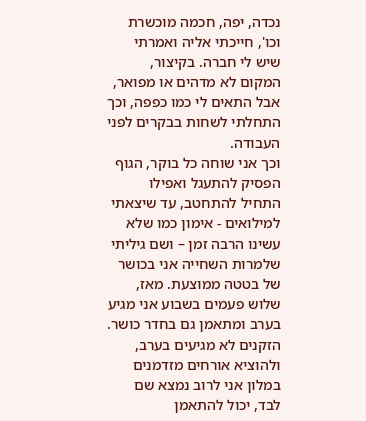נכדה, יפה, חכמה מוכשרת וכו', חייכתי אליה ואמרתי שיש לי חברה. בקיצור, המקום לא מדהים או מפואר, אבל התאים לי כמו כפפה, וכך התחלתי לשחות בבקרים לפני העבודה.
וכך אני שוחה כל בוקר, הגוף הפסיק להתעגל ואפילו התחיל להתחטב, עד שיצאתי למילואים - אימון כמו שלא עשינו הרבה זמן – ושם גיליתי שלמרות השחייה אני בכושר של בטטה ממוצעת. מאז, שלוש פעמים בשבוע אני מגיע בערב ומתאמן גם בחדר כושר. הזקנים לא מגיעים בערב, ולהוציא אורחים מזדמנים במלון אני לרוב נמצא שם לבד, יכול להתאמן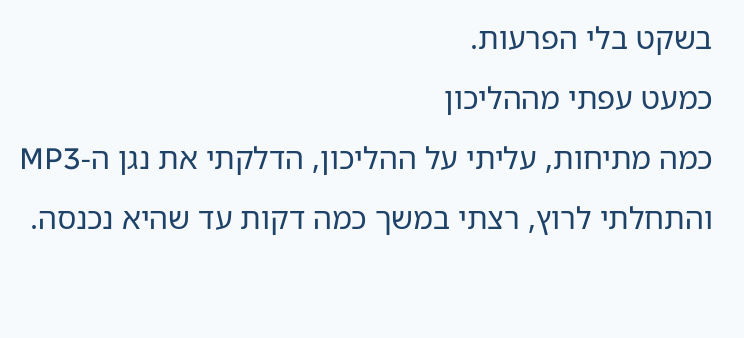בשקט בלי הפרעות.
כמעט עפתי מההליכון
כמה מתיחות, עליתי על ההליכון, הדלקתי את נגן ה-MP3 והתחלתי לרוץ, רצתי במשך כמה דקות עד שהיא נכנסה.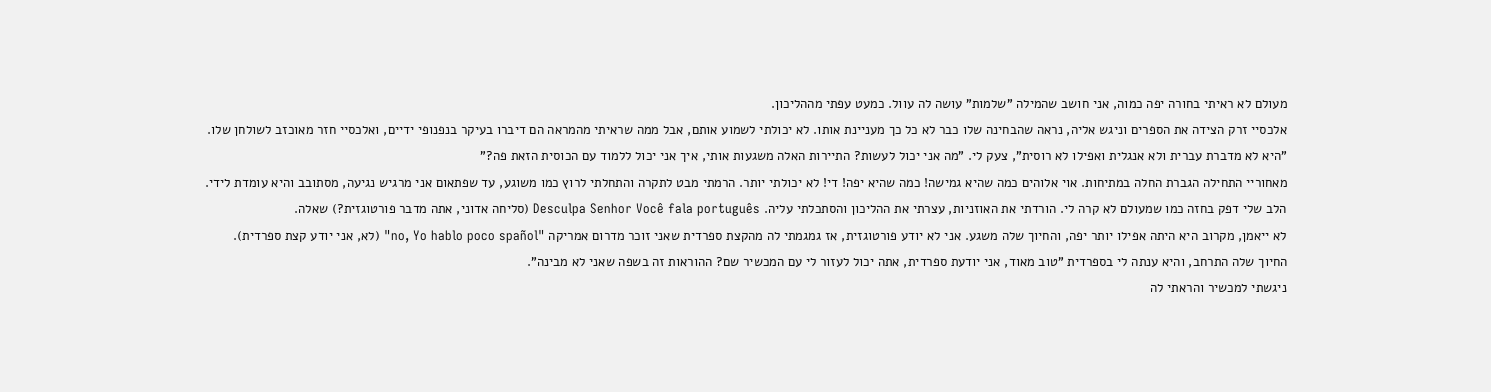מעולם לא ראיתי בחורה יפה כמוה, אני חושב שהמילה "שלמות" עושה לה עוול. כמעט עפתי מההליכון.
אלכסיי זרק הצידה את הספרים וניגש אליה, נראה שהבחינה שלו כבר לא כל כך מעניינת אותו. לא יכולתי לשמוע אותם, אבל ממה שראיתי מהמראה הם דיברו בעיקר בנפנופי ידיים, ואלכסיי חזר מאוכזב לשולחן שלו.
"היא לא מדברת עברית ולא אנגלית ואפילו לא רוסית", צעק לי. "מה אני יכול לעשות? התיירות האלה משגעות אותי, איך אני יכול ללמוד עם הכוסית הזאת פה?"
מאחוריי התחילה הגברת החלה במתיחות. אוי אלוהים כמה שהיא גמישה! כמה שהיא יפה! די! לא יכולתי יותר. הרמתי מבט לתקרה והתחלתי לרוץ כמו משוגע, עד שפתאום אני מרגיש נגיעה, מסתובב והיא עומדת לידי.
הלב שלי דפק בחזה כמו שמעולם לא קרה לי. הורדתי את האוזניות, עצרתי את ההליכון והסתכלתי עליה. Desculpa Senhor Você fala português (סליחה אדוני, אתה מדבר פורטוגזית?) שאלה.
לא ייאמן, מקרוב היא היתה אפילו יותר יפה, והחיוך שלה משגע. אני לא יודע פורטוגזית, אז גמגמתי לה מהקצת ספרדית שאני זוכר מדרום אמריקה "no, Yo hablo poco spañol" (לא, אני יודע קצת ספרדית).
החיוך שלה התרחב, והיא ענתה לי בספרדית "טוב מאוד, אני יודעת ספרדית, אתה יכול לעזור לי עם המכשיר שם? ההוראות זה בשפה שאני לא מבינה".
ניגשתי למכשיר והראתי לה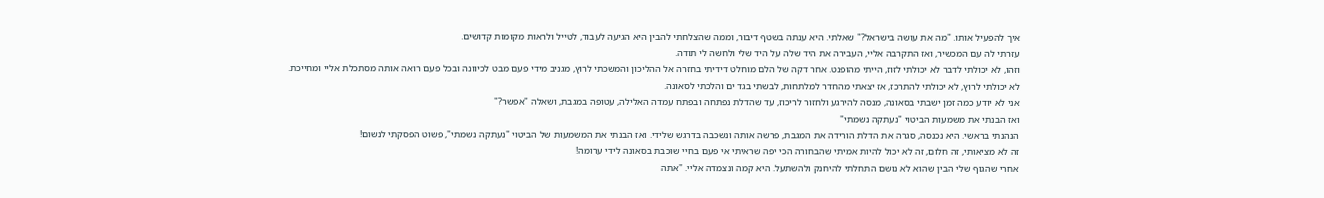איך להפעיל אותו. "מה את עושה בישראל?" שאלתי. היא ענתה בשטף דיבור, וממה שהצלחתי להבין היא הגיעה לעבוד, לטייל ולראות מקומות קדושים.
עזרתי לה עם המכשיר, ואז התקרבה אליי, העבירה את היד שלה על היד שלי ולחשה לי תודה.
וזהו, לא יכולתי לדבר לא יכולתי לזוז, הייתי מהופנט. אחר דקה של הלם מוחלט דידיתי בחזרה אל ההליכון והמשכתי לרוץ, מגניב מידי פעם מבט לכיוונה ובכל פעם רואה אותה מסתכלת אליי ומחייכת.
לא יכולתי לרוץ, לא יכולתי להתרכז, אז יצאתי מהחדר למלתחות, לבשתי בגד ים והלכתי לסאונה.
אני לא יודע כמה זמן ישבתי בסאונה, מנסה להירגע ולחזור לריכוז, עד שהדלת נפתחה ובפתח עמדה האלילה, עטופה במגבת, ושאלה "אפשר?"
ואז הבנתי את משמעות הביטוי "נעתקה נשמתי"
הנהנתי בראשי. היא נכנסה, סגרה את הדלת הורידה את המגבת, פרשה אותה ונשכבה בדרגש שלידי. ואז הבנתי את המשמעות של הביטוי "נעתקה נשמתי", פשוט הפסקתי לנשום!
זה לא מציאותי, זה חלום, זה לא יכול להיות אמיתי שהבחורה הכי יפה שראיתי אי פעם בחיי שוכבת בסאונה לידי ערומה!
אחרי שהגוף שלי הבין שהוא לא נושם התחלתי להיחנק ולהשתעל. היא קמה ונצמדה אליי. "אתה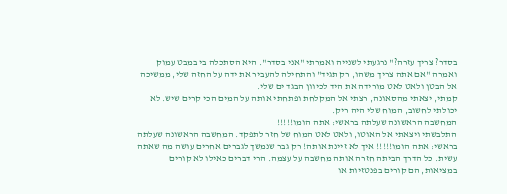בסדר? צריך עזרה?" נרגעתי לשנייה ואמרתי "אני בסדר". היא הסתכלה בי במבט עמוק ואמרה "אם אתה צריך משהו, רק תגיד" והתחילה להעביר את ידה על החזה שלי, ממשיכה אל הבטן ולאט לאט מורידה את היד לכיוון הבגד ים שלי.
קמתי, יצאתי מהסאונה, רצתי אל המקלחת ופתחתי אותה על המים הכי קרים שיש. לא יכולתי לחשוב, המוח שלי היה ריק.
המחשבה הראשונה שעלתה בראשי: אתה הומו!!!!!
התלבשתי ויצאתי אל האוטו, ולאט לאט המוח של חזר לתפקד. המחשבה הראשונה שעלתה בראשי: אתה הומו!!!!! איך לא זיינת אותה! רק גבר שנמשך לגברים אחרים עושה מה שאתה עשית. כל הדרך הביתה חזרה אותה מחשבה על עצמה. הרי דברים כאילו לא קורים במציאות, הם קורים בפנטזיות או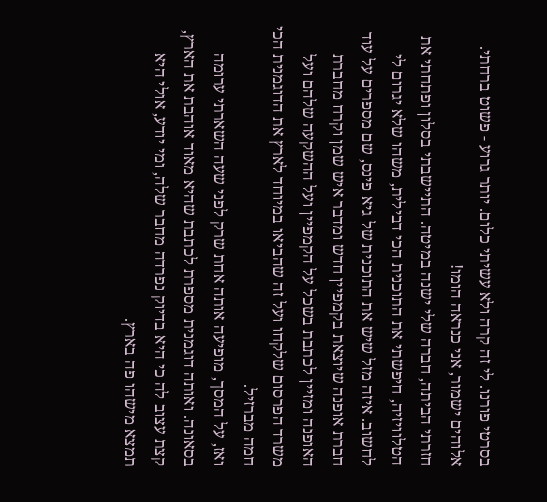בסרטי פורנו. לי זה קרה ולא עשיתי כלום. יותר גרוע - פשוט ברחתי. אלוהים ישמור, אני כנראה הומו!
חזרתי הביתה, חברה שלי ישנה במיטה. התיישבתי בסלון ופתחתי את הטלוויזיה, חיפשתי את התוכנית הכי דבילית, משהו שלא יגרום לי לחשוב. איזה מזל שיש את התוכנית של גיא פינס, שם מספרים על עוד חברת אופנה שיוצאת בקמפיין חדש ומדבר איש שמן וקרח מחברת האופנה ומזיין לכתבת בשכל על הקמפיין ועל ההשקעה שלהם ועל משרד הפרסום שלקחו ועל זה שהביאו במיוחד לארץ את הדוגמנית הכי חמה מברזיל.
ואז, על המסך, מופיעה אותה אחת שרק לפני שעה השארתי ערומה בסאונה. ואותה דוגמנית מספרת לכתבת שהיא מאוד אוהבת את הארץ, קצת עצוב לה כי היא בדיוק נפרדה מחבר שלה, ומי יודע, אולי היא תמצא מישהו פה בארץ.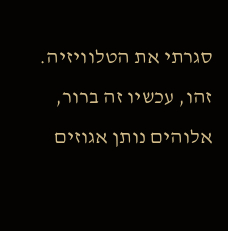סגרתי את הטלוויזיה. זהו, עכשיו זה ברור, אלוהים נותן אגוזים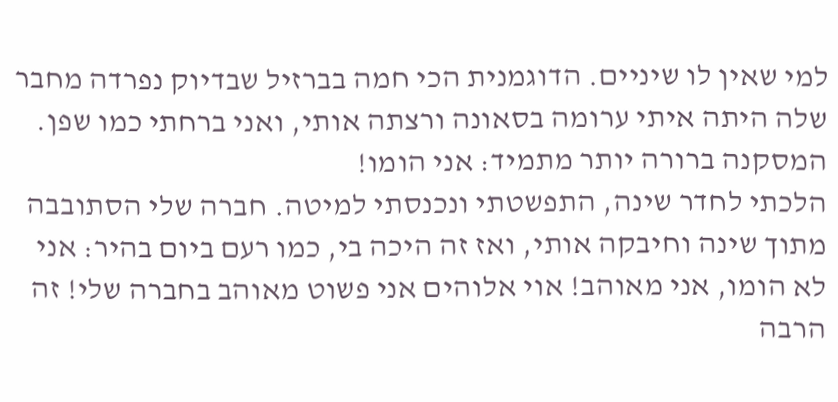למי שאין לו שיניים. הדוגמנית הכי חמה בברזיל שבדיוק נפרדה מחבר שלה היתה איתי ערומה בסאונה ורצתה אותי, ואני ברחתי כמו שפן. המסקנה ברורה יותר מתמיד: אני הומו!
הלכתי לחדר שינה, התפשטתי ונכנסתי למיטה. חברה שלי הסתובבה מתוך שינה וחיבקה אותי, ואז זה היכה בי, כמו רעם ביום בהיר: אני לא הומו, אני מאוהב! אוי אלוהים אני פשוט מאוהב בחברה שלי! זה הרבה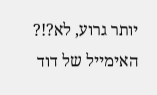יותר גרוע, לא?!?
האימייל של דוד